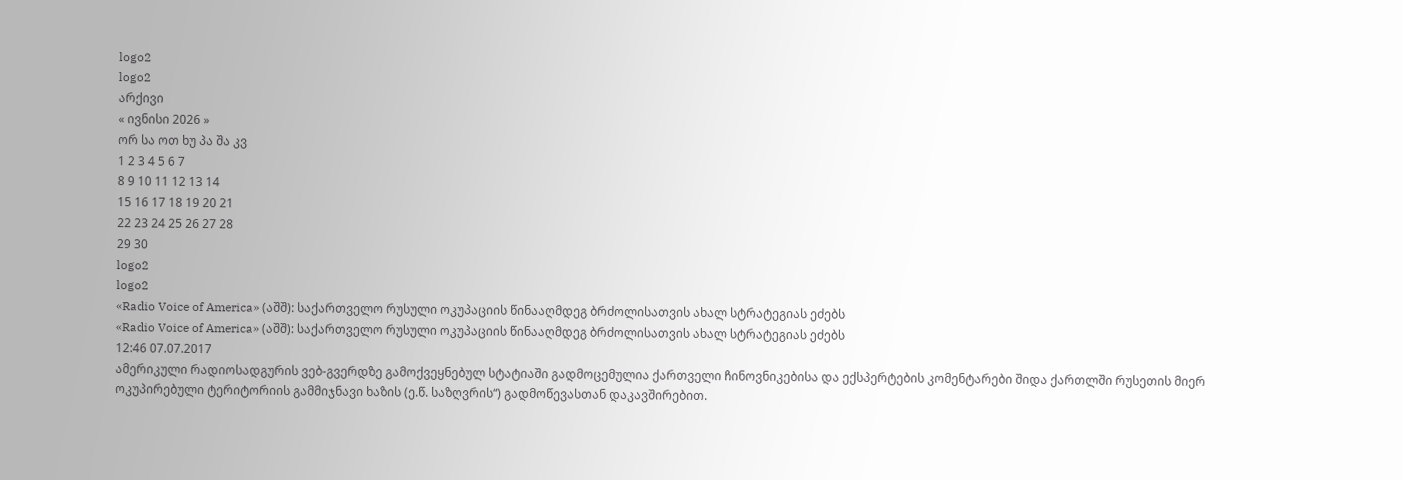logo2
logo2
არქივი
« ივნისი 2026 »
ორ სა ოთ ხუ პა შა კვ
1 2 3 4 5 6 7
8 9 10 11 12 13 14
15 16 17 18 19 20 21
22 23 24 25 26 27 28
29 30
logo2
logo2
«Radio Voice of America» (აშშ): საქართველო რუსული ოკუპაციის წინააღმდეგ ბრძოლისათვის ახალ სტრატეგიას ეძებს
«Radio Voice of America» (აშშ): საქართველო რუსული ოკუპაციის წინააღმდეგ ბრძოლისათვის ახალ სტრატეგიას ეძებს
12:46 07.07.2017
ამერიკული რადიოსადგურის ვებ-გვერდზე გამოქვეყნებულ სტატიაში გადმოცემულია ქართველი ჩინოვნიკებისა და ექსპერტების კომენტარები შიდა ქართლში რუსეთის მიერ ოკუპირებული ტერიტორიის გამმიჯნავი ხაზის (ე.წ. საზღვრის“) გადმოწევასთან დაკავშირებით.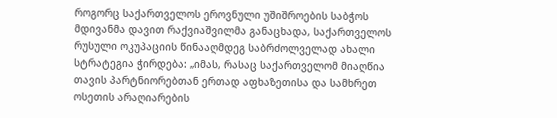როგორც საქართველოს ეროვნული უშიშროების საბჭოს მდივანმა დავით რაქვიაშვილმა განაცხადა, საქართველოს რუსული ოკუპაციის წინააღმდეგ საბრძოლველად ახალი სტრატეგია ჭირდება: „იმას, რასაც საქართველომ მიაღწია თავის პარტნიორებთან ერთად აფხაზეთისა და სამხრეთ ოსეთის არაღიარების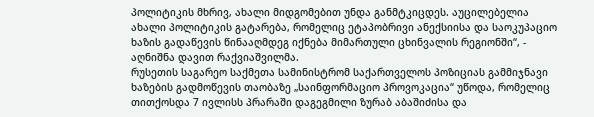პოლიტიკის მხრივ, ახალი მიდგომებით უნდა განმტკიცდეს. აუცილებელია ახალი პოლიტიკის გატარება, რომელიც ეტაპობრივი ანექსიისა და საოკუპაციო ხაზის გადაწევის წინააღმდეგ იქნება მიმართული ცხინვალის რეგიონში“, - აღნიშნა დავით რაქვიაშვილმა.
რუსეთის საგარეო საქმეთა სამინისტრომ საქართველოს პოზიციას გამმიჯნავი ხაზების გადმოწევის თაობაზე „საინფორმაციო პროვოკაცია“ უწოდა, რომელიც თითქოსდა 7 ივლისს პრარაში დაგეგმილი ზურაბ აბაშიძისა და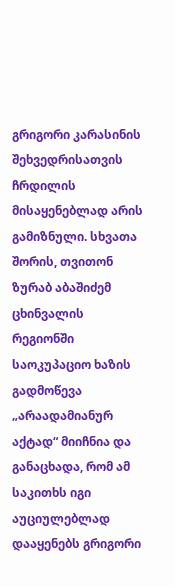გრიგორი კარასინის შეხვედრისათვის ჩრდილის მისაყენებლად არის გამიზნული. სხვათა შორის, თვითონ ზურაბ აბაშიძემ ცხინვალის რეგიონში საოკუპაციო ხაზის გადმოწევა „არაადამიანურ აქტად“ მიიჩნია და განაცხადა, რომ ამ საკითხს იგი აუციულებლად დააყენებს გრიგორი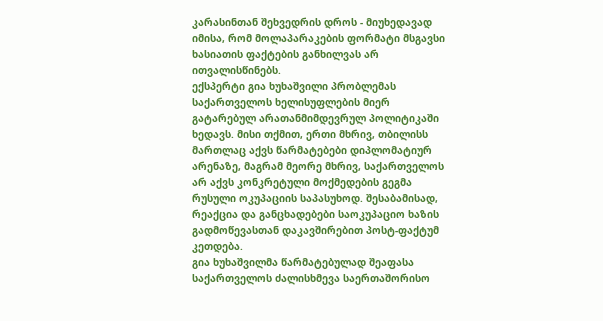კარასინთან შეხვედრის დროს - მიუხედავად იმისა, რომ მოლაპარაკების ფორმატი მსგავსი ხასიათის ფაქტების განხილვას არ ითვალისწინებს.
ექსპერტი გია ხუხაშვილი პრობლემას საქართველოს ხელისუფლების მიერ გატარებულ არათანმიმდევრულ პოლიტიკაში ხედავს. მისი თქმით, ერთი მხრივ, თბილისს მართლაც აქვს წარმატებები დიპლომატიურ არენაზე, მაგრამ მეორე მხრივ, საქართველოს არ აქვს კონკრეტული მოქმედების გეგმა რუსული ოკუპაციის საპასუხოდ. შესაბამისად, რეაქცია და განცხადებები საოკუპაციო ხაზის გადმოწევასთან დაკავშირებით პოსტ-ფაქტუმ კეთდება.
გია ხუხაშვილმა წარმატებულად შეაფასა საქართველოს ძალისხმევა საერთაშორისო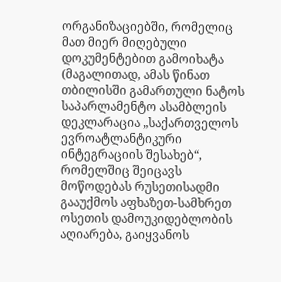ორგანიზაციებში, რომელიც მათ მიერ მიღებული დოკუმენტებით გამოიხატა (მაგალითად, ამას წინათ თბილისში გამართული ნატოს საპარლამენტო ასამბლეის დეკლარაცია „საქართველოს ევროატლანტიკური ინტეგრაციის შესახებ“, რომელშიც შეიცავს მოწოდებას რუსეთისადმი გააუქმოს აფხაზეთ-სამხრეთ ოსეთის დამოუკიდებლობის აღიარება, გაიყვანოს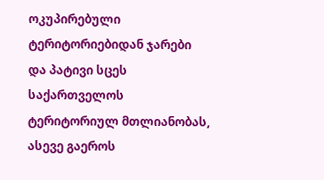ოკუპირებული ტერიტორიებიდან ჯარები და პატივი სცეს საქართველოს ტერიტორიულ მთლიანობას, ასევე გაეროს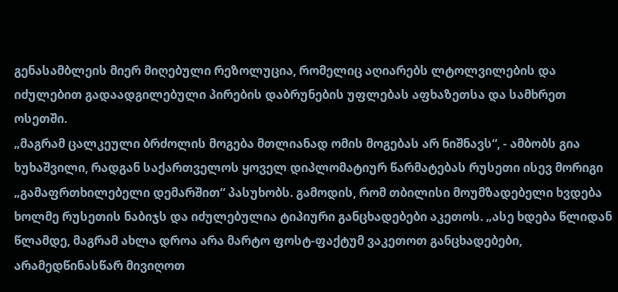გენასამბლეის მიერ მიღებული რეზოლუცია, რომელიც აღიარებს ლტოლვილების და იძულებით გადაადგილებული პირების დაბრუნების უფლებას აფხაზეთსა და სამხრეთ ოსეთში.
„მაგრამ ცალკეული ბრძოლის მოგება მთლიანად ომის მოგებას არ ნიშნავს“, - ამბობს გია ხუხაშვილი, რადგან საქართველოს ყოველ დიპლომატიურ წარმატებას რუსეთი ისევ მორიგი „გამაფრთხილებელი დემარშით“ პასუხობს. გამოდის, რომ თბილისი მოუმზადებელი ხვდება ხოლმე რუსეთის ნაბიჯს და იძულებულია ტიპიური განცხადებები აკეთოს. „ასე ხდება წლიდან წლამდე, მაგრამ ახლა დროა არა მარტო ფოსტ-ფაქტუმ ვაკეთოთ განცხადებები, არამედწინასწარ მივიღოთ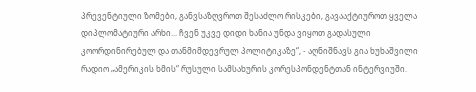პრევენტიული ზომები, განვსაზღვროთ შესაძლო რისკები, გავააქტიუროთ ყველა დიპლომატიური არხი... ჩვენ უკვე დიდი ხანია უნდა ვიყოთ გადასული კოორდინირებულ და თანმიმდევრულ პოლიტიკაზე“, - აღნიშნავს გია ხუხაშვილი რადიო „ამერიკის ხმის“ რუსული სამსახურის კორესპონდენტთან ინტერვიუში.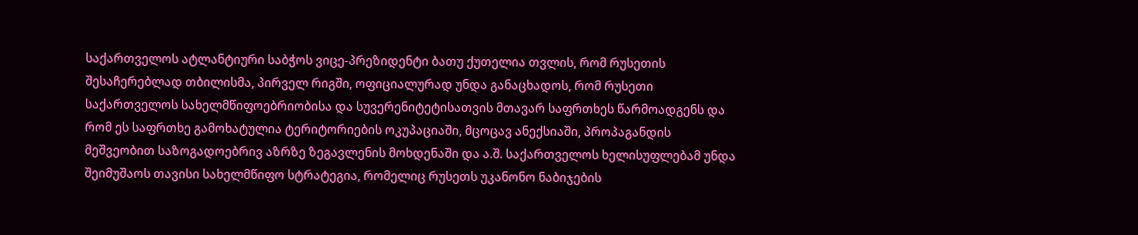საქართველოს ატლანტიური საბჭოს ვიცე-პრეზიდენტი ბათუ ქუთელია თვლის, რომ რუსეთის შესაჩერებლად თბილისმა, პირველ რიგში, ოფიციალურად უნდა განაცხადოს, რომ რუსეთი საქართველოს სახელმწიფოებრიობისა და სუვერენიტეტისათვის მთავარ საფრთხეს წარმოადგენს და რომ ეს საფრთხე გამოხატულია ტერიტორიების ოკუპაციაში, მცოცავ ანექსიაში, პროპაგანდის მეშვეობით საზოგადოებრივ აზრზე ზეგავლენის მოხდენაში და ა.შ. საქართველოს ხელისუფლებამ უნდა შეიმუშაოს თავისი სახელმწიფო სტრატეგია, რომელიც რუსეთს უკანონო ნაბიჯების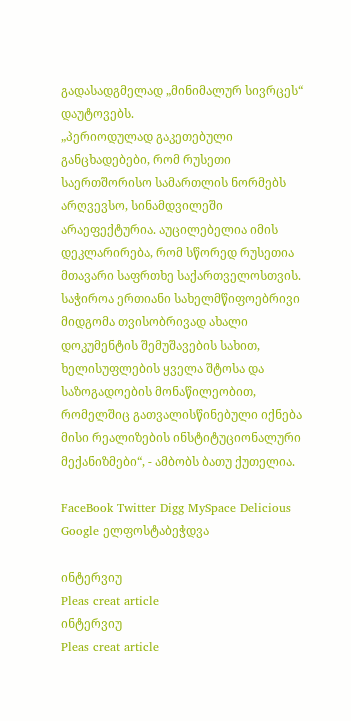გადასადგმელად „მინიმალურ სივრცეს“ დაუტოვებს.
„პერიოდულად გაკეთებული განცხადებები, რომ რუსეთი საერთშორისო სამართლის ნორმებს არღვევსო, სინამდვილეში არაეფექტურია. აუცილებელია იმის დეკლარირება, რომ სწორედ რუსეთია მთავარი საფრთხე საქართველოსთვის. საჭიროა ერთიანი სახელმწიფოებრივი მიდგომა თვისობრივად ახალი დოკუმენტის შემუშავების სახით, ხელისუფლების ყველა შტოსა და საზოგადოების მონაწილეობით, რომელშიც გათვალისწინებული იქნება მისი რეალიზების ინსტიტუციონალური მექანიზმები“, - ამბობს ბათუ ქუთელია.

FaceBook Twitter Digg MySpace Delicious Google ელფოსტაბეჭდვა

ინტერვიუ
Pleas creat article
ინტერვიუ
Pleas creat article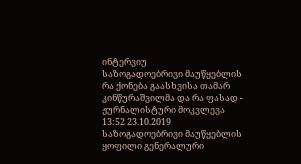ინტერვიუ
საზოგადოებრივი მაუწყებლის რა ქონება გაასხვისა თამარ კინწურაშვილმა და რა ფასად - ჟურნალისტური მოკვლევა
13:52 23.10.2019
საზოგადოებრივი მაუწყებლის ყოფილი გენერალური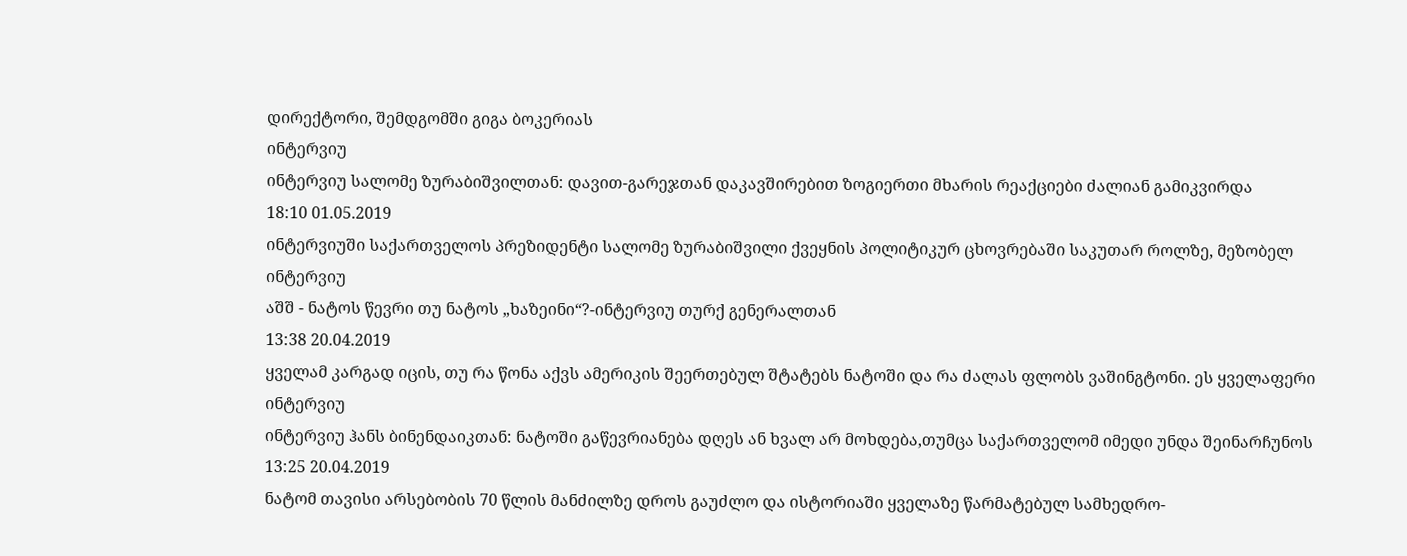დირექტორი, შემდგომში გიგა ბოკერიას
ინტერვიუ
ინტერვიუ სალომე ზურაბიშვილთან: დავით-გარეჯთან დაკავშირებით ზოგიერთი მხარის რეაქციები ძალიან გამიკვირდა
18:10 01.05.2019
ინტერვიუში საქართველოს პრეზიდენტი სალომე ზურაბიშვილი ქვეყნის პოლიტიკურ ცხოვრებაში საკუთარ როლზე, მეზობელ
ინტერვიუ
აშშ - ნატოს წევრი თუ ნატოს „ხაზეინი“?-ინტერვიუ თურქ გენერალთან
13:38 20.04.2019
ყველამ კარგად იცის, თუ რა წონა აქვს ამერიკის შეერთებულ შტატებს ნატოში და რა ძალას ფლობს ვაშინგტონი. ეს ყველაფერი
ინტერვიუ
ინტერვიუ ჰანს ბინენდაიკთან: ნატოში გაწევრიანება დღეს ან ხვალ არ მოხდება,თუმცა საქართველომ იმედი უნდა შეინარჩუნოს
13:25 20.04.2019
ნატომ თავისი არსებობის 70 წლის მანძილზე დროს გაუძლო და ისტორიაში ყველაზე წარმატებულ სამხედრო-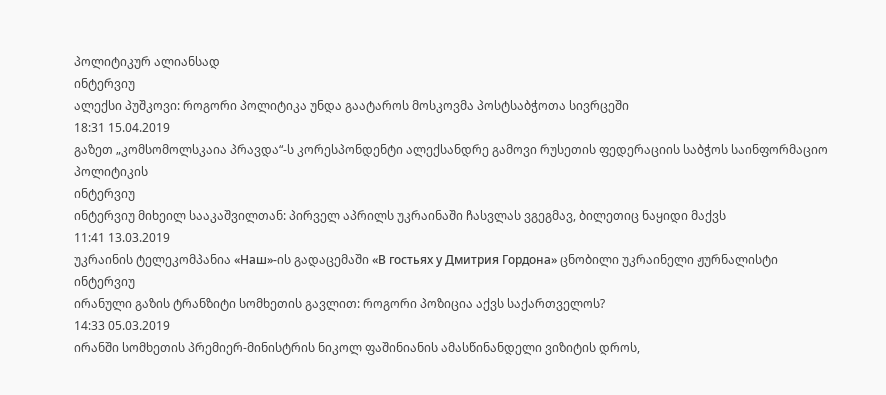პოლიტიკურ ალიანსად
ინტერვიუ
ალექსი პუშკოვი: როგორი პოლიტიკა უნდა გაატაროს მოსკოვმა პოსტსაბჭოთა სივრცეში
18:31 15.04.2019
გაზეთ „კომსომოლსკაია პრავდა“-ს კორესპონდენტი ალექსანდრე გამოვი რუსეთის ფედერაციის საბჭოს საინფორმაციო პოლიტიკის
ინტერვიუ
ინტერვიუ მიხეილ სააკაშვილთან: პირველ აპრილს უკრაინაში ჩასვლას ვგეგმავ, ბილეთიც ნაყიდი მაქვს
11:41 13.03.2019
უკრაინის ტელეკომპანია «Наш»-ის გადაცემაში «В гостьях у Дмитрия Гордона» ცნობილი უკრაინელი ჟურნალისტი
ინტერვიუ
ირანული გაზის ტრანზიტი სომხეთის გავლით: როგორი პოზიცია აქვს საქართველოს?
14:33 05.03.2019
ირანში სომხეთის პრემიერ-მინისტრის ნიკოლ ფაშინიანის ამასწინანდელი ვიზიტის დროს,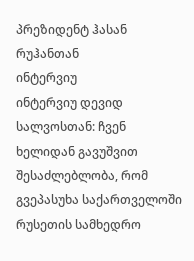პრეზიდენტ ჰასან რუჰანთან
ინტერვიუ
ინტერვიუ დევიდ სალვოსთან: ჩვენ ხელიდან გავუშვით შესაძლებლობა, რომ გვეპასუხა საქართველოში რუსეთის სამხედრო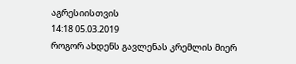აგრესიისთვის
14:18 05.03.2019
როგორ ახდენს გავლენას კრემლის მიერ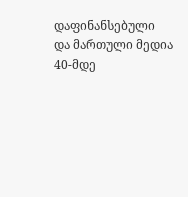დაფინანსებული და მართული მედია 40-მდე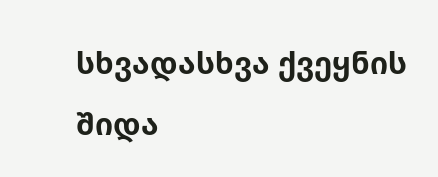სხვადასხვა ქვეყნის შიდა